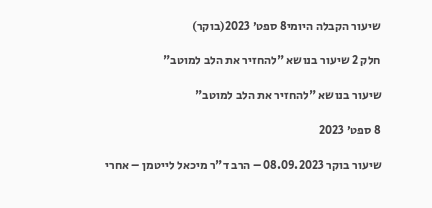שיעור הקבלה היומי8 ספט׳ 2023(בוקר)

חלק 2 שיעור בנושא "להחזיר את הלב למוטב"

שיעור בנושא "להחזיר את הלב למוטב"

8 ספט׳ 2023

שיעור בוקר 08.09.2023 – הרב ד"ר מיכאל לייטמן – אחרי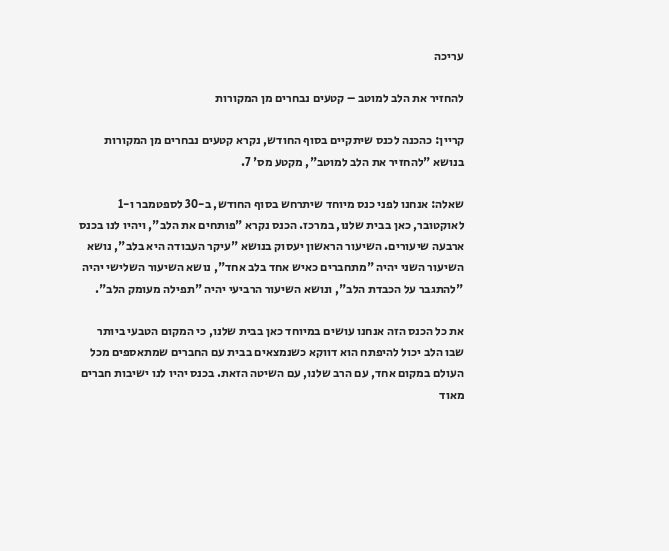עריכה

להחזיר את הלב למוטב – קטעים נבחרים מן המקורות

קריין: כהכנה לכנס שיתקיים בסוף החודש, נקרא קטעים נבחרים מן המקורות בנושא "להחזיר את הלב למוטב", מקטע מס' 7.

שאלה: אנחנו לפני כנס מיוחד שיתרחש בסוף החודש, ב-30 לספטמבר ו-1 לאוקטובר, כאן בבית שלנו, במרכז. הכנס נקרא "פותחים את הלב", ויהיו לנו בכנס ארבעה שיעורים. השיעור הראשון יעסוק בנושא "עיקר העבודה היא בלב", נושא השיעור השני יהיה "מתחברים כאיש אחד בלב אחד", נושא השיעור השלישי יהיה "להתגבר על הכבדת הלב", ונושא השיעור הרביעי יהיה "תפילה מעומק הלב".

את כל הכנס הזה אנחנו עושים במיוחד כאן בבית שלנו, כי המקום הטבעי ביותר שבו הלב יכול להיפתח הוא דווקא כשנמצאים בבית עם החברים שמתאספים מכל העולם במקום אחד, עם הרב שלנו, עם השיטה הזאת. בכנס יהיו לנו ישיבות חברים מאוד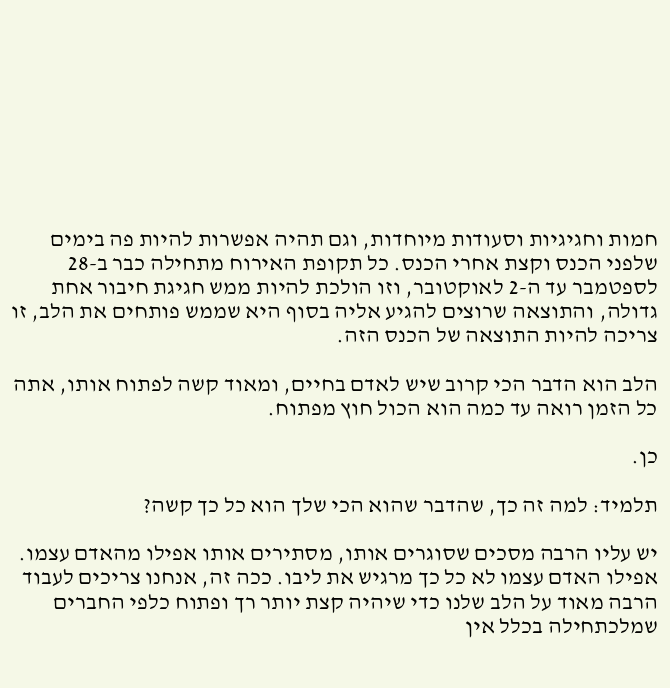חמות וחגיגיות וסעודות מיוחדות, וגם תהיה אפשרות להיות פה בימים שלפני הכנס וקצת אחרי הכנס. כל תקופת האירוח מתחילה כבר ב-28 לספטמבר עד ה-2 לאוקטובר, וזו הולכת להיות ממש חגיגת חיבור אחת גדולה, והתוצאה שרוצים להגיע אליה בסוף היא שממש פותחים את הלב, זו צריכה להיות התוצאה של הכנס הזה.

הלב הוא הדבר הכי קרוב שיש לאדם בחיים, ומאוד קשה לפתוח אותו, אתה כל הזמן רואה עד כמה הוא הכול חוץ מפתוח.

כן.

תלמיד: למה זה כך, שהדבר שהוא הכי שלך הוא כל כך קשה?

יש עליו הרבה מסכים שסוגרים אותו, מסתירים אותו אפילו מהאדם עצמו. אפילו האדם עצמו לא כל כך מרגיש את ליבו. ככה זה, אנחנו צריכים לעבוד הרבה מאוד על הלב שלנו כדי שיהיה קצת יותר רך ופתוח כלפי החברים שמלכתחילה בכלל אין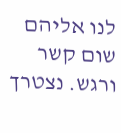לנו אליהם שום קשר ורגש. נצטרך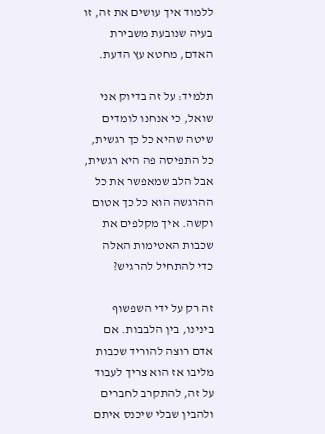ללמוד איך עושים את זה, זו בעיה שנובעת משבירת האדם, מחטא עץ הדעת.

תלמיד: על זה בדיוק אני שואל, כי אנחנו לומדים שיטה שהיא כל כך רגשית, כל התפיסה פה היא רגשית, אבל הלב שמאפשר את כל ההרגשה הוא כל כך אטום וקשה. איך מקלפים את שכבות האטימות האלה כדי להתחיל להרגיש?

זה רק על ידי השפשוף בינינו, בין הלבבות. אם אדם רוצה להוריד שכבות מליבו אז הוא צריך לעבוד על זה, להתקרב לחברים ולהבין שבלי שיכנס איתם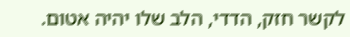לקשר חזק, הדדי, הלב שלו יהיה אטום.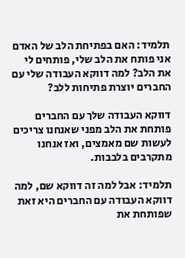תלמיד: האם בפתיחת הלב של האדם אני פותח את הלב שלי, פותחים לי את הלב? למה דווקא העבודה שלי עם החברים יוצרת פתיחות ללב?

דווקא העבודה שלך עם החברים פותחת את הלב מפני שאנחנו צריכים לעשות שם מאמצים, ואז אנחנו מתקרבים בלבבות.

תלמיד: אבל למה זה דווקא שם, למה דווקא העבודה עם החברים היא זאת שפותחת את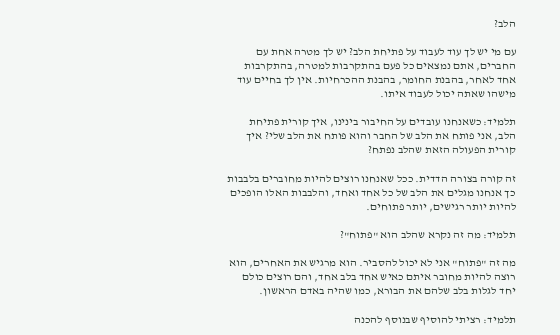הלב?

עם מי יש לך עוד לעבוד על פתיחת הלב? יש לך מטרה אחת עם החברים, אתם נמצאים כל פעם בהתקרבות למטרה, בהתקרבות אחד לאחר, בהבנת החומר, בהבנת ההכרחיות. אין לך בחיים עוד מישהו שאתה יכול לעבוד איתו.

תלמיד: כשאנחנו עובדים על החיבור בינינו, איך קורית פתיחת הלב, אני פותח את הלב של החבר והוא פותח את הלב שלי? איך קורית הפעולה הזאת שהלב נפתח?

זה קורה בצורה הדדית. ככל שאנחנו רוצים להיות מחוברים בלבבות כך אנחנו מגלים את הלב של כל אחד ואחד, והלבבות האלו הופכים להיות יותר רגישים, יותר פתוחים.

תלמיד: מה זה נקרא שהלב הוא "פתוח"?

מה זה "פתוח" אני לא יכול להסביר. הוא מרגיש את האחרים, הוא רוצה להיות מחובר איתם כאיש אחד בלב אחד, והם רוצים כולם יחד לגלות בלב שלהם את הבורא, כמו שהיה באדם הראשון.

תלמיד: רציתי להוסיף שבנוסף להכנה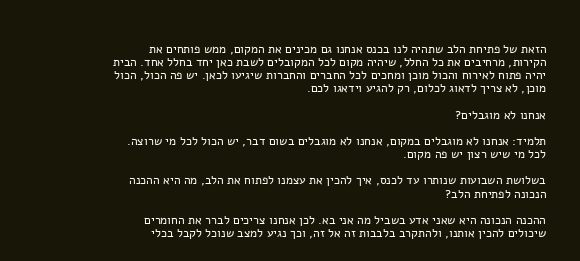הזאת של פתיחת הלב שתהיה לנו בכנס אנחנו גם מכינים את המקום, ממש פותחים את הקירות, מרחיבים את כל החלל, שיהיה מקום לכל המקובלים לשבת כאן יחד בחלל אחד. הבית יהיה פתוח לאירוח והכול מוכן ומחכים לכל החברים והחברות שיגיעו לכאן. יש פה הכול, הכול מוכן, לא צריך לדאוג לכלום, רק להגיע וידאגו לכם.

אנחנו לא מוגבלים?

תלמיד: אנחנו לא מוגבלים במקום, אנחנו לא מוגבלים בשום דבר, יש הכול לכל מי שרוצה. לכל מי שיש רצון יש פה מקום.

בשלושת השבועות שנותרו עד לכנס, איך להכין את עצמנו לפתוח את הלב, מה היא ההכנה הנכונה לפתיחת הלב?

ההכנה הנכונה היא שאני אדע בשביל מה אני בא. לכן אנחנו צריכים לברר את החומרים שיכולים להכין אותנו, ולהתקרב בלבבות זה אל זה, וכך נגיע למצב שנוכל לקבל בכלי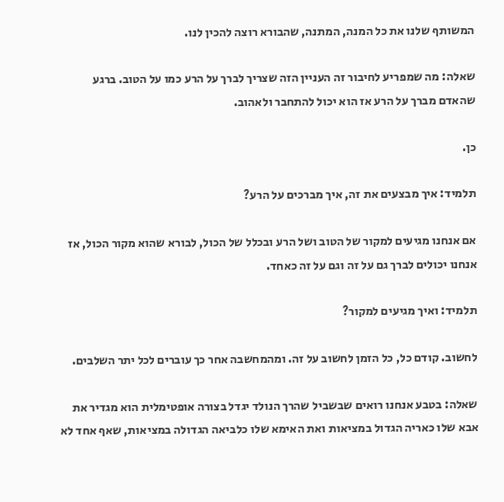המשותף שלנו את כל המנה, המתנה, שהבורא רוצה להכין לנו.

שאלה: מה שמפריע לחיבור זה העניין הזה שצריך לברך על הרע כמו על הטוב. ברגע שהאדם מברך על הרע אז הוא יכול להתחבר ולאהוב.

כן.

תלמיד: איך מבצעים את זה, איך מברכים על הרע?

אם אנחנו מגיעים למקור של הטוב ושל הרע ובכלל של הכול, לבורא שהוא מקור הכול, אז אנחנו יכולים לברך גם על זה וגם על זה כאחד.

תלמיד: ואיך מגיעים למקור?

לחשוב. קודם כל, כל הזמן לחשוב על זה. ומהמחשבה אחר כך עוברים לכל יתר השלבים.

שאלה: בטבע אנחנו רואים שבשביל שהרך הנולד יגדל בצורה אופטימלית הוא מגדיר את אבא שלו כאריה הגדול במציאות ואת האימא שלו כלביאה הגדולה במציאות, שאף אחד לא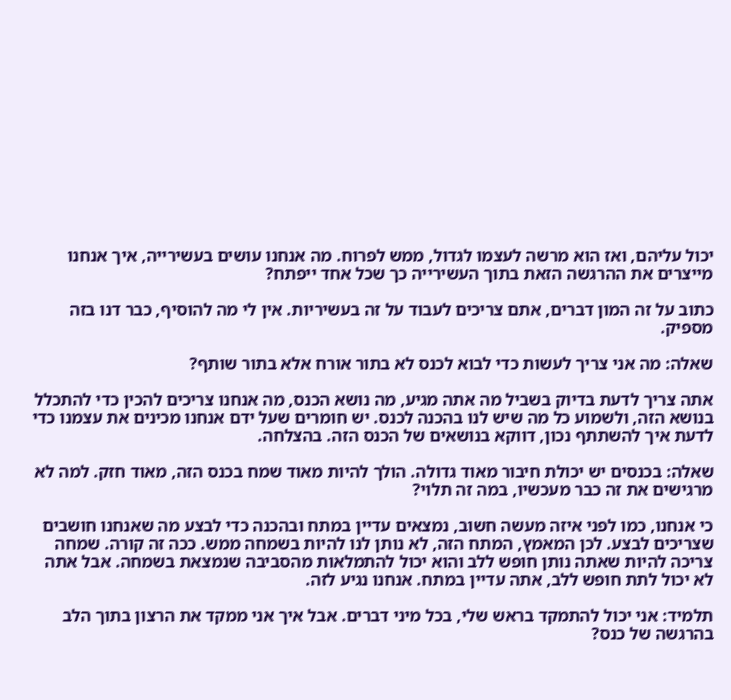יכול עליהם, ואז הוא מרשה לעצמו לגדול, ממש לפרוח. מה אנחנו עושים בעשירייה, איך אנחנו מייצרים את ההרגשה הזאת בתוך העשירייה כך שכל אחד ייפתח?

כתוב על זה המון דברים, אתם צריכים לעבוד על זה בעשיריות. אין לי מה להוסיף, כבר דנו בזה מספיק.

שאלה: מה אני צריך לעשות כדי לבוא לכנס לא בתור אורח אלא בתור שותף?

אתה צריך לדעת בדיוק בשביל מה אתה מגיע, מה נושא הכנס, מה אנחנו צריכים להכין כדי להתכלל בנושא הזה, ולשמוע כל מה שיש לנו בהכנה לכנס. יש חומרים שעל ידם אנחנו מכינים את עצמנו כדי לדעת איך להשתתף נכון, דווקא בנושאים של הכנס הזה. בהצלחה.

שאלה: בכנסים יש יכולת חיבור מאוד גדולה. הולך להיות מאוד שמח בכנס הזה, מאוד חזק. למה לא מרגישים את זה כבר מעכשיו, במה זה תלוי?

כי אנחנו, כמו לפני איזה מעשה חשוב, נמצאים עדיין במתח ובהכנה כדי לבצע מה שאנחנו חושבים שצריכים לבצע. לכן המאמץ, המתח הזה, לא נותן לנו להיות בשמחה ממש. ככה זה קורה. שמחה צריכה להיות שאתה נותן חופש ללב והוא יכול להתמלאות מהסביבה שנמצאת בשמחה. אבל אתה לא יכול לתת חופש ללב, אתה עדיין במתח. אנחנו נגיע לזה.

תלמיד: אני יכול להתמקד בראש שלי, בכל מיני דברים. אבל איך אני ממקד את הרצון בתוך הלב בהרגשה של כנס?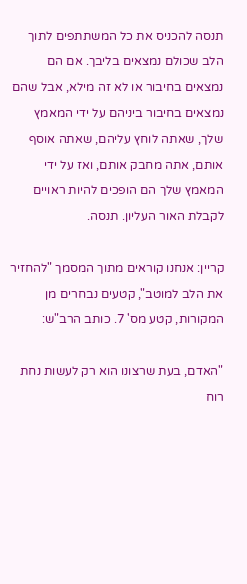תנסה להכניס את כל המשתתפים לתוך הלב שכולם נמצאים בליבך. אם הם נמצאים בחיבור או לא זה מילא, אבל שהם נמצאים בחיבור ביניהם על ידי המאמץ שלך, שאתה לוחץ עליהם, שאתה אוסף אותם, אתה מחבק אותם, ואז על ידי המאמץ שלך הם הופכים להיות ראויים לקבלת האור העליון. תנסה.

קריין: אנחנו קוראים מתוך המסמך "להחזיר את הלב למוטב", קטעים נבחרים מן המקורות, קטע מס' 7. כותב הרב"ש:

"האדם, בעת שרצונו הוא רק לעשות נחת רוח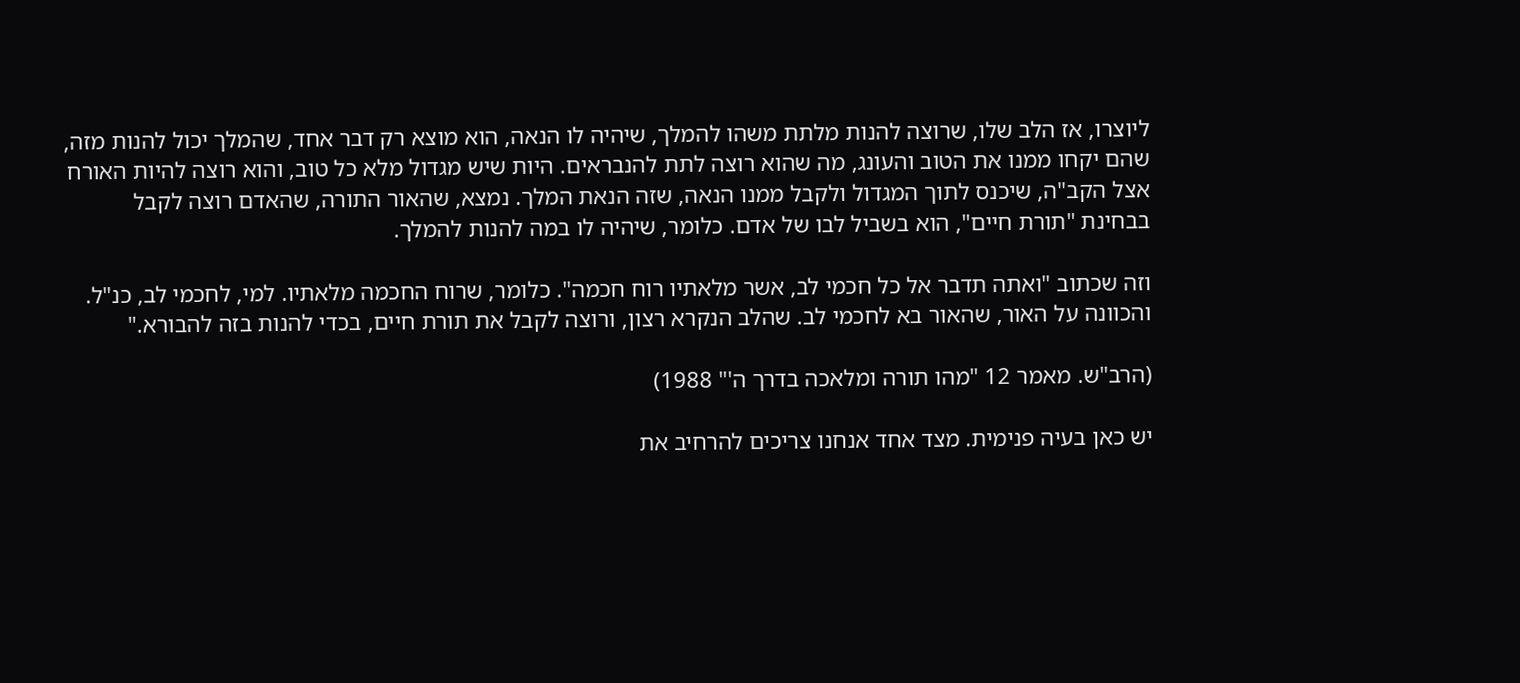ליוצרו, אז הלב שלו, שרוצה להנות מלתת משהו להמלך, שיהיה לו הנאה, הוא מוצא רק דבר אחד, שהמלך יכול להנות מזה, שהם יקחו ממנו את הטוב והעונג, מה שהוא רוצה לתת להנבראים. היות שיש מגדול מלא כל טוב, והוא רוצה להיות האורח אצל הקב"ה, שיכנס לתוך המגדול ולקבל ממנו הנאה, שזה הנאת המלך. נמצא, שהאור התורה, שהאדם רוצה לקבל בבחינת "תורת חיים", הוא בשביל לבו של אדם. כלומר, שיהיה לו במה להנות להמלך.

וזה שכתוב "ואתה תדבר אל כל חכמי לב, אשר מלאתיו רוח חכמה". כלומר, שרוח החכמה מלאתיו. למי, לחכמי לב, כנ"ל. והכוונה על האור, שהאור בא לחכמי לב. שהלב הנקרא רצון, ורוצה לקבל את תורת חיים, בכדי להנות בזה להבורא."

(הרב"ש. מאמר 12 "מהו תורה ומלאכה בדרך ה'" 1988)

יש כאן בעיה פנימית. מצד אחד אנחנו צריכים להרחיב את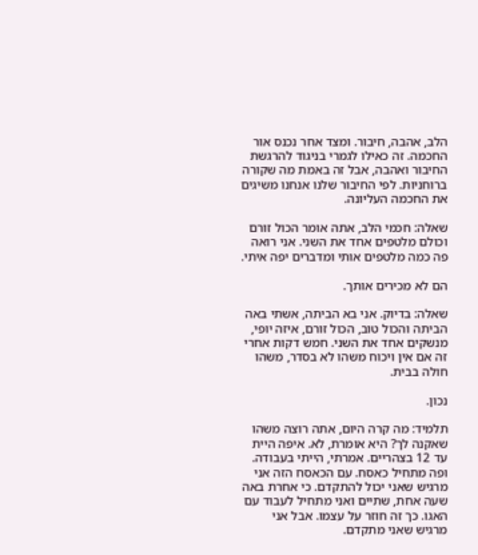הלב, אהבה, חיבור. ומצד אחר נכנס אור החכמה. זה כאילו לגמרי בניגוד להרגשת החיבור ואהבה, אבל זה באמת מה שקורה ברוחניות. לפי החיבור שלנו אנחנו משיגים את החכמה העליונה.

שאלה: חכמי הלב, אתה אומר הכול זורם וכולם מלטפים אחד את השני. אני רואה פה כמה מלטפים אותי ומדברים יפה איתי.

הם לא מכירים אותך.

שאלה: בדיוק. אני בא הביתה, אשתי באה הביתה והכול טוב, הכול זורם, איזה יופי, מנשקים אחד את השני. חמש דקות אחרי זה אם אין ויכוח משהו לא בסדר, משהו חולה בבית.

נכון.

תלמיד: מה קרה היום, אתה רוצה משהו שאקנה לך? היא אומרת, לא. איפה היית עד 12 בצהריים. אמרתי, הייתי בעבודה. ופה מתחיל כאסח. עם הכאסח הזה אני מרגיש שאני יכול להתקדם. כי אחרת באה שעה אחת, שתיים ואני מתחיל לעבוד עם האגו. כך זה חוזר על עצמו. אבל אני מרגיש שאני מתקדם.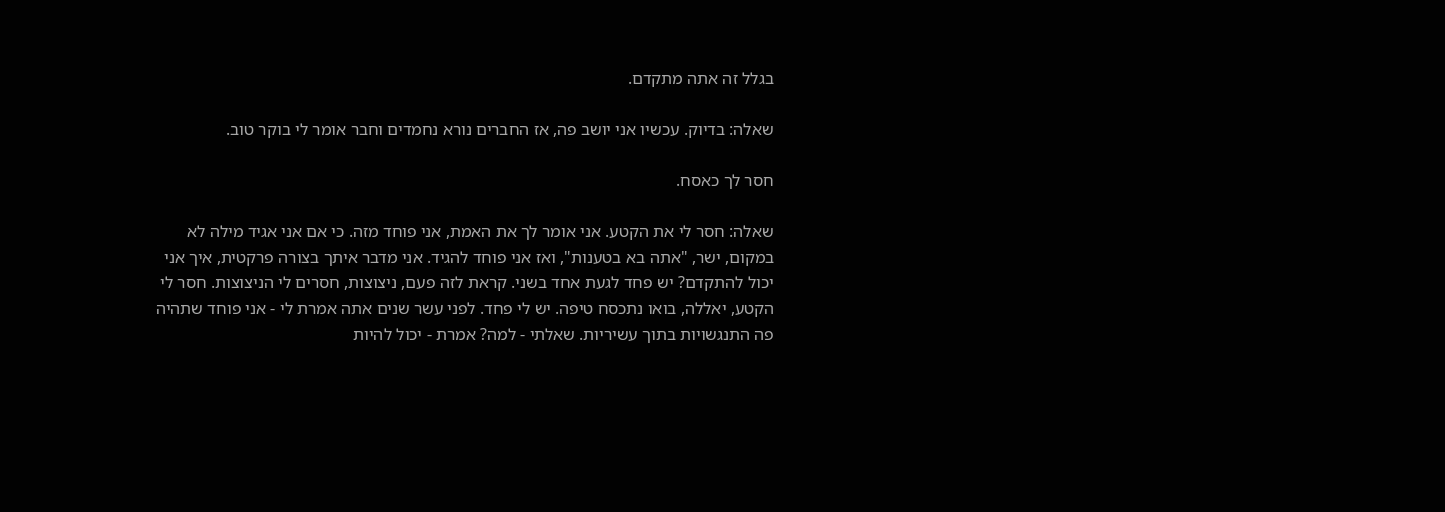בגלל זה אתה מתקדם.

שאלה: בדיוק. עכשיו אני יושב פה, אז החברים נורא נחמדים וחבר אומר לי בוקר טוב.

חסר לך כאסח.

שאלה: חסר לי את הקטע. אני אומר לך את האמת, אני פוחד מזה. כי אם אני אגיד מילה לא במקום, ישר, "אתה בא בטענות", ואז אני פוחד להגיד. אני מדבר איתך בצורה פרקטית, איך אני יכול להתקדם? יש פחד לגעת אחד בשני. קראת לזה פעם, ניצוצות, חסרים לי הניצוצות. חסר לי הקטע, יאללה, בואו נתכסח טיפה. יש לי פחד. לפני עשר שנים אתה אמרת לי - אני פוחד שתהיה פה התנגשויות בתוך עשיריות. שאלתי - למה? אמרת - יכול להיות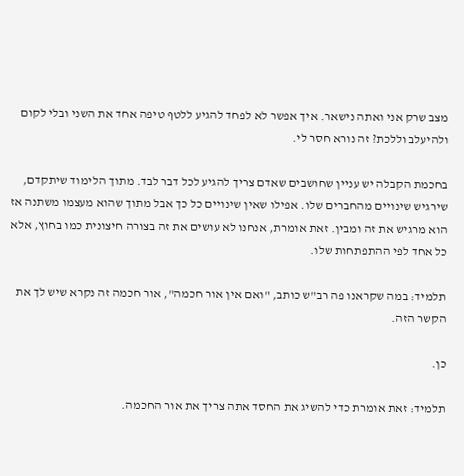מצב שרק אני ואתה נישאר. איך אפשר לא לפחד להגיע ללטף טיפה אחד את השני ובלי לקום ולהיעלב וללכת? זה נורא חסר לי.

בחכמת הקבלה יש עניין שחושבים שאדם צריך להגיע לכל דבר לבד. מתוך הלימוד שיתקדם, שירגיש שינויים מהחברים שלו. אפילו שאין שינויים כל כך אבל מתוך שהוא מעצמו משתנה אז הוא מרגיש את זה ומבין. זאת אומרת, אנחנו לא עושים את זה בצורה חיצונית כמו בחוץ, אלא כל אחד לפי ההתפתחות שלו.

תלמיד: במה שקראנו פה רב"ש כותב, "ואם אין אור חכמה", אור חכמה זה נקרא שיש לך את הקשר הזה.

כן.

תלמיד: זאת אומרת כדי להשיג את החסד אתה צריך את אור החכמה.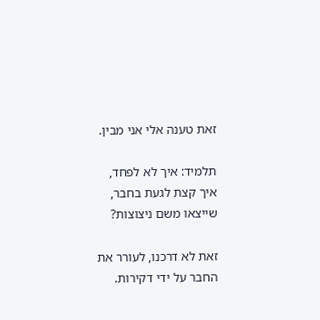זאת טענה אלי אני מבין.

תלמיד: איך לא לפחד, איך קצת לגעת בחבר, שייצאו משם ניצוצות?

זאת לא דרכנו, לעורר את החבר על ידי דקירות.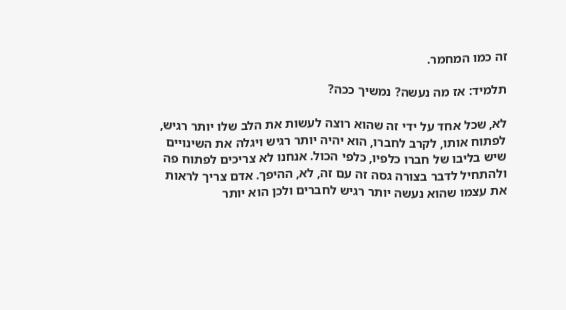זה כמו המחמר.

תלמיד: אז מה נעשה? נמשיך ככה?

לא, שכל אחד על ידי זה שהוא רוצה לעשות את הלב שלו יותר רגיש, לפתוח אותו, לקרב לחברו, הוא יהיה יותר רגיש ויגלה את השינויים שיש בליבו של חברו כלפיו, כלפי הכול. אנחנו לא צריכים לפתוח פה ולהתחיל לדבר בצורה גסה זה עם זה, לא, ההיפך. אדם צריך לראות את עצמו שהוא נעשה יותר רגיש לחברים ולכן הוא יותר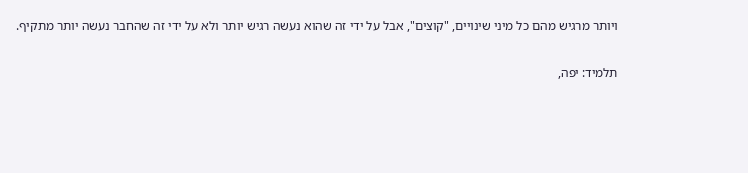ויותר מרגיש מהם כל מיני שינויים, "קוצים", אבל על ידי זה שהוא נעשה רגיש יותר ולא על ידי זה שהחבר נעשה יותר מתקיף.

תלמיד: יפה,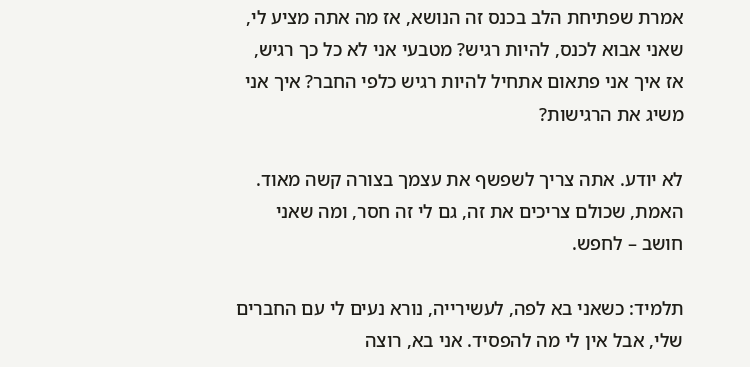אמרת שפתיחת הלב בכנס זה הנושא, אז מה אתה מציע לי, שאני אבוא לכנס, להיות רגיש? מטבעי אני לא כל כך רגיש, אז איך אני פתאום אתחיל להיות רגיש כלפי החבר? איך אני משיג את הרגישות?

לא יודע. אתה צריך לשפשף את עצמך בצורה קשה מאוד. האמת, שכולם צריכים את זה, גם לי זה חסר, ומה שאני חושב – לחפש.

תלמיד: כשאני בא לפה, לעשירייה, נורא נעים לי עם החברים שלי, אבל אין לי מה להפסיד. אני בא, רוצה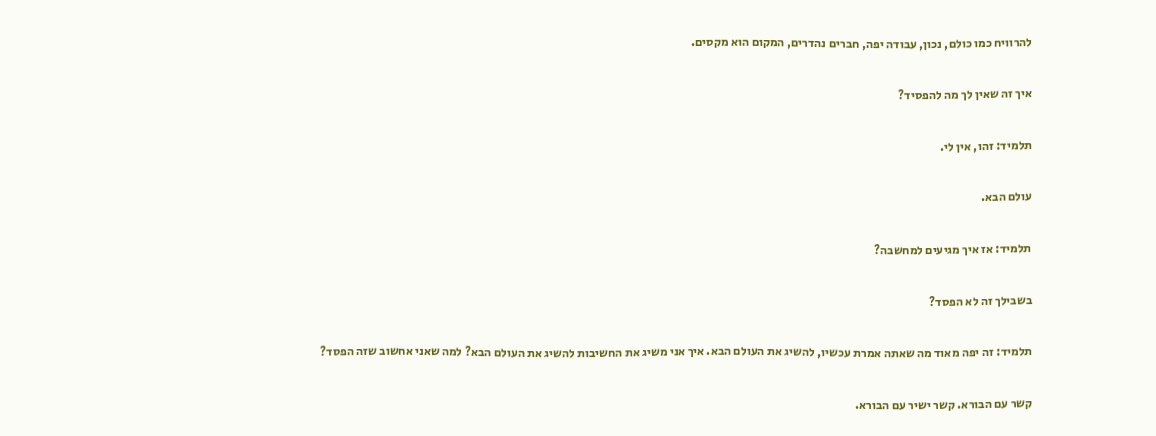להרוויח כמו כולם, נכון, עבודה יפה, חברים נהדרים, המקום הוא מקסים.

איך זה שאין לך מה להפסיד?

תלמיד: זהו, אין לי.

עולם הבא.

תלמיד: אז איך מגיעים למחשבה?

בשבילך זה לא הפסד?

תלמיד: זה יפה מאוד מה שאתה אמרת עכשיו, להשיג את העולם הבא. איך אני משיג את החשיבות להשיג את העולם הבא? למה שאני אחשוב שזה הפסד?

קשר עם הבורא. קשר ישיר עם הבורא.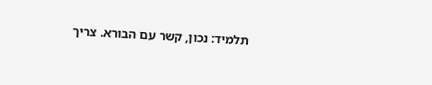תלמיד: נכון, קשר עם הבורא. צריך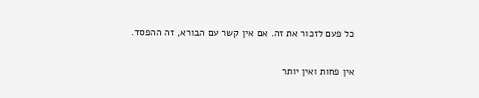כל פעם לזכור את זה. אם אין קשר עם הבורא, זה ההפסד.

אין פחות ואין יותר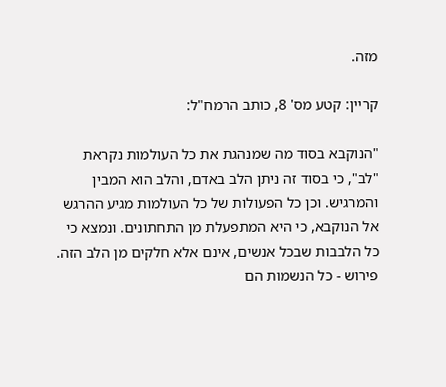מזה.

קריין: קטע מס' 8, כותב הרמח"ל:

"הנוקבא בסוד מה שמנהגת את כל העולמות נקראת "לב", כי בסוד זה ניתן הלב באדם, והלב הוא המבין והמרגיש. וכן כל הפעולות של כל העולמות מגיע ההרגש אל הנוקבא, כי היא המתפעלת מן התחתונים. ונמצא כי כל הלבבות שבכל אנשים, אינם אלא חלקים מן הלב הזה. פירוש - כל הנשמות הם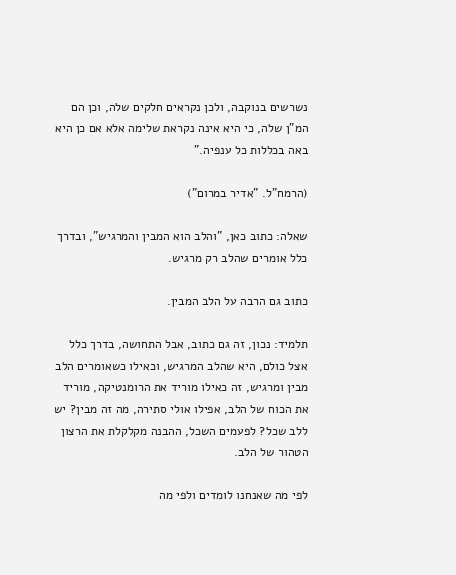נשרשים בנוקבה, ולכן נקראים חלקים שלה, וכן הם המ"ן שלה, כי היא אינה נקראת שלימה אלא אם כן היא באה בכללות כל ענפיה."

(הרמח"ל. "אדיר במרום")

שאלה: כתוב כאן, "והלב הוא המבין והמרגיש", ובדרך כלל אומרים שהלב רק מרגיש.

כתוב גם הרבה על הלב המבין.

תלמיד: נכון, זה גם כתוב, אבל התחושה, בדרך כלל אצל כולם, היא שהלב המרגיש, וכאילו כשאומרים הלב מבין ומרגיש, זה כאילו מוריד את הרומנטיקה, מוריד את הכוח של הלב, אפילו אולי סתירה, מה זה מבין? יש ללב שכל? לפעמים השכל, ההבנה מקלקלת את הרצון הטהור של הלב.

לפי מה שאנחנו לומדים ולפי מה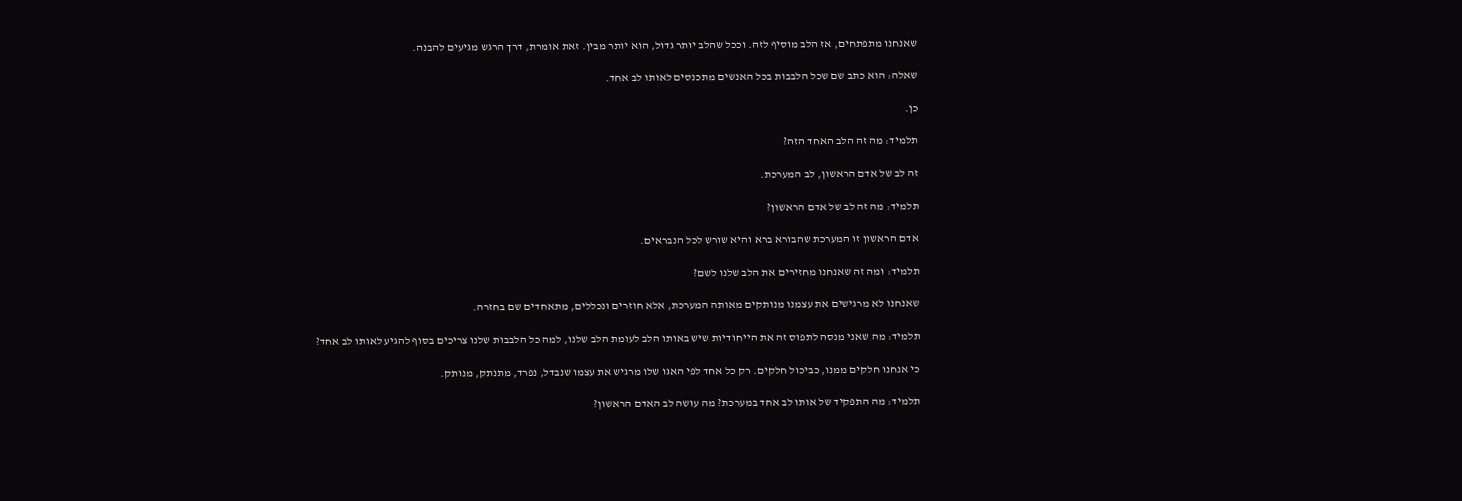שאנחנו מתפתחים, אז הלב מוסיף לזה. וככל שהלב יותר גדול, הוא יותר מבין. זאת אומרת, דרך הרגש מגיעים להבנה.

שאלה: הוא כתב שם שכל הלבבות בכל האנשים מתכנסים לאותו לב אחד.

כן.

תלמיד: מה זה הלב האחד הזה?

זה לב של אדם הראשון, לב המערכת.

תלמיד: מה זה לב של אדם הראשון?

אדם הראשון זו המערכת שהבורא ברא והיא שורש לכל הנבראים.

תלמיד: ומה זה שאנחנו מחזירים את הלב שלנו לשם?

שאנחנו לא מרגישים את עצמנו מנותקים מאותה המערכת, אלא חוזרים ונכללים, מתאחדים שם בחזרה.

תלמיד: מה שאני מנסה לתפוס זה את הייחודיות שיש באותו הלב לעומת הלב שלנו, למה כל הלבבות שלנו צריכים בסוף להגיע לאותו לב אחד?

כי אנחנו חלקים ממנו, כביכול חלקים. רק כל אחד לפי האגו שלו מרגיש את עצמו שנבדל, נפרד, מתנתק, מנותק.

תלמיד: מה התפקיד של אותו לב אחד במערכת? מה עושה לב האדם הראשון?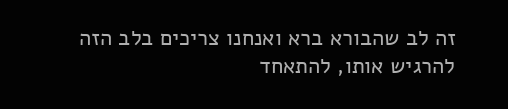זה לב שהבורא ברא ואנחנו צריכים בלב הזה להרגיש אותו, להתאחד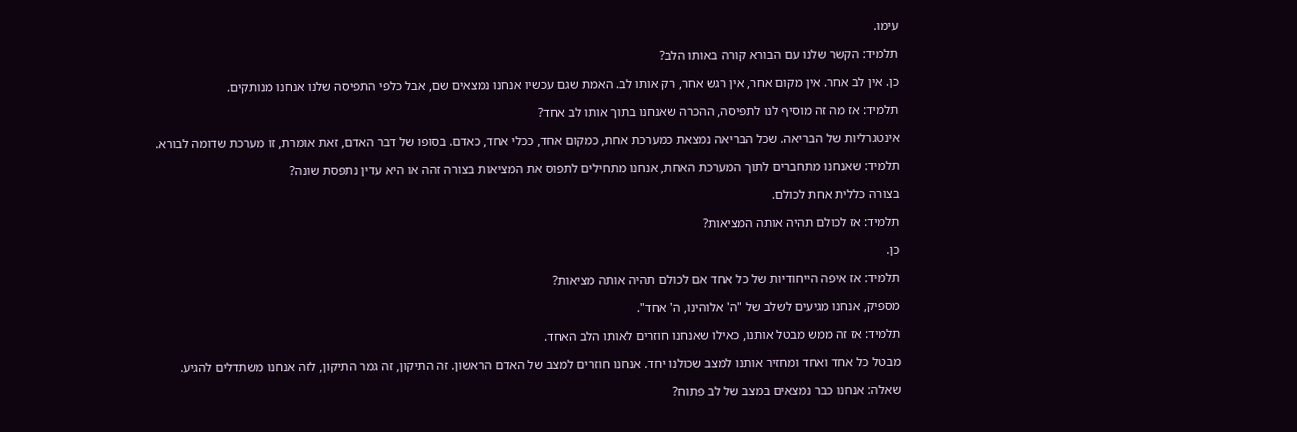עימו.

תלמיד: הקשר שלנו עם הבורא קורה באותו הלב?

כן. אין לב אחר. אין מקום אחר, אין רגש אחר, רק אותו לב. האמת שגם עכשיו אנחנו נמצאים שם, אבל כלפי התפיסה שלנו אנחנו מנותקים.

תלמיד: אז מה זה מוסיף לנו לתפיסה, ההכרה שאנחנו בתוך אותו לב אחד?

אינטגרליות של הבריאה. שכל הבריאה נמצאת כמערכת אחת, כמקום אחד, ככלי אחד, כאדם. בסופו של דבר האדם, זאת אומרת, זו מערכת שדומה לבורא.

תלמיד: שאנחנו מתחברים לתוך המערכת האחת, אנחנו מתחילים לתפוס את המציאות בצורה זהה או היא עדין נתפסת שונה?

בצורה כללית אחת לכולם.

תלמיד: אז לכולם תהיה אותה המציאות?

כן.

תלמיד: אז איפה הייחודיות של כל אחד אם לכולם תהיה אותה מציאות?

מספיק, אנחנו מגיעים לשלב של "ה' אלוהינו, ה' אחד".

תלמיד: אז זה ממש מבטל אותנו, כאילו שאנחנו חוזרים לאותו הלב האחד.

מבטל כל אחד ואחד ומחזיר אותנו למצב שכולנו יחד. אנחנו חוזרים למצב של האדם הראשון. זה התיקון, זה גמר התיקון, לזה אנחנו משתדלים להגיע.

שאלה: אנחנו כבר נמצאים במצב של לב פתוח?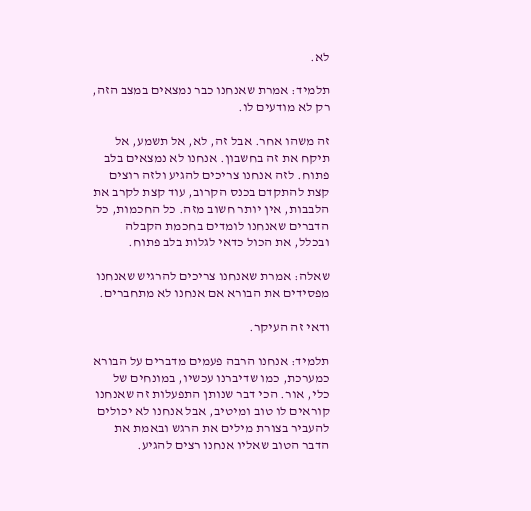לא.

תלמיד: אמרת שאנחנו כבר נמצאים במצב הזה, רק לא מודעים לו.

זה משהו אחר. אבל זה, לא, אל תשמע, אל תיקח את זה בחשבון. אנחנו לא נמצאים בלב פתוח. לזה אנחנו צריכים להגיע ולזה רוצים קצת להתקדם בכנס הקרוב, עוד קצת לקרב את הלבבות, אין יותר חשוב מזה. כל החכמות, כל הדברים שאנחנו לומדים בחכמת הקבלה ובכלל, את הכול כדאי לגלות בלב פתוח.

שאלה: אמרת שאנחנו צריכים להרגיש שאנחנו מפסידים את הבורא אם אנחנו לא מתחברים.

ודאי זה העיקר.

תלמיד: אנחנו הרבה פעמים מדברים על הבורא כמערכת, כמו שדיברנו עכשיו, במונחים של כלי, אור. הכי דבר שנותן התפעלות זה שאנחנו קוראים לו טוב ומיטיב, אבל אנחנו לא יכולים להעביר בצורת מילים את הרגש ובאמת את הדבר הטוב שאליו אנחנו רצים להגיע.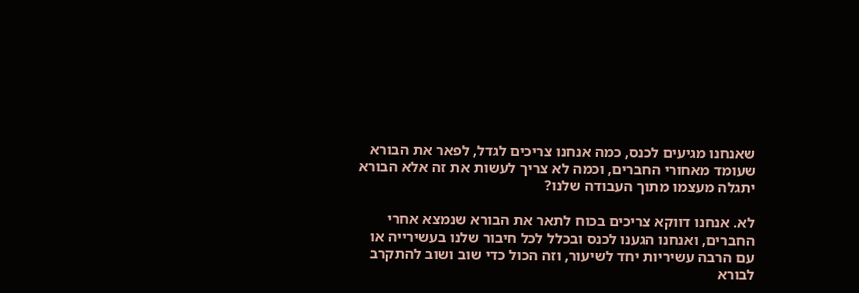שאנחנו מגיעים לכנס, כמה אנחנו צריכים לגדל, לפאר את הבורא שעומד מאחורי החברים, וכמה לא צריך לעשות את זה אלא הבורא יתגלה מעצמו מתוך העבודה שלנו?

לא. אנחנו דווקא צריכים בכוח לתאר את הבורא שנמצא אחרי החברים, ואנחנו הגענו לכנס ובכלל לכל חיבור שלנו בעשירייה או עם הרבה עשיריות יחד לשיעור, וזה הכול כדי שוב ושוב להתקרב לבורא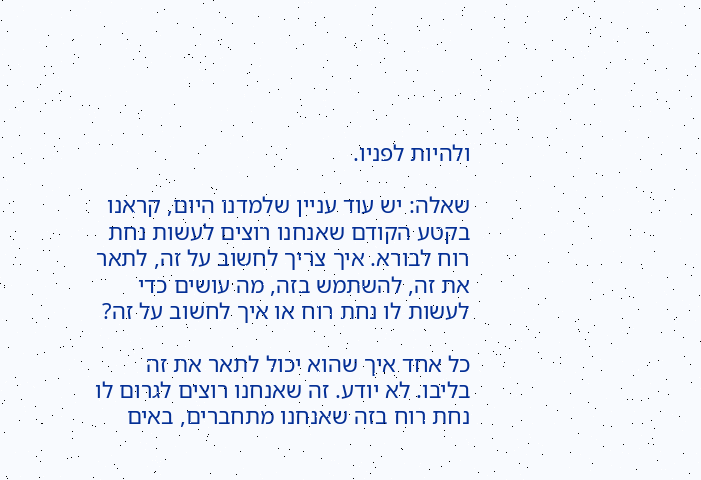ולהיות לפניו.

שאלה: יש עוד עניין שלמדנו היום, קראנו בקטע הקודם שאנחנו רוצים לעשות נחת רוח לבורא. איך צריך לחשוב על זה, לתאר את זה, להשתמש בזה, מה עושים כדי לעשות לו נחת רוח או איך לחשוב על זה?

כל אחד איך שהוא יכול לתאר את זה בליבו. לא יודע. זה שאנחנו רוצים לגרום לו נחת רוח בזה שאנחנו מתחברים, באים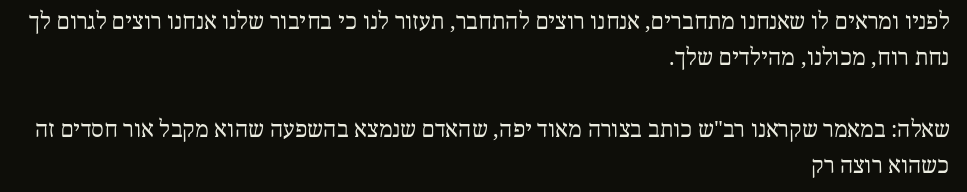לפניו ומראים לו שאנחנו מתחברים, אנחנו רוצים להתחבר, תעזור לנו כי בחיבור שלנו אנחנו רוצים לגרום לך נחת רוח, מכולנו, מהילדים שלך.

שאלה: במאמר שקראנו רב"ש כותב בצורה מאוד יפה, שהאדם שנמצא בהשפעה שהוא מקבל אור חסדים זה כשהוא רוצה רק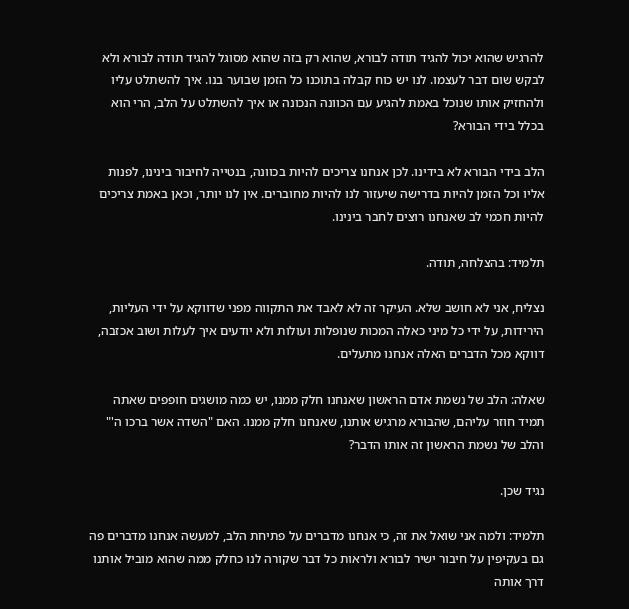להרגיש שהוא יכול להגיד תודה לבורא, שהוא רק בזה שהוא מסוגל להגיד תודה לבורא ולא לבקש שום דבר לעצמו. לנו יש כוח קבלה בתוכנו כל הזמן שבוער בנו. איך להשתלט עליו ולהחזיק אותו שנוכל באמת להגיע עם הכוונה הנכונה או איך להשתלט על הלב, הרי הוא בכלל בידי הבורא?

הלב בידי הבורא לא בידינו. לכן אנחנו צריכים להיות בכוונה, בנטייה לחיבור בינינו, לפנות אליו וכל הזמן להיות בדרישה שיעזור לנו להיות מחוברים. אין לנו יותר, וכאן באמת צריכים להיות חכמי לב שאנחנו רוצים לחבר בינינו.

תלמיד: בהצלחה, תודה.

נצליח, אני לא חושב שלא. העיקר זה לא לאבד את התקווה מפני שדווקא על ידי העליות, הירידות, על ידי כל מיני כאלה המכות שנופלות ועולות ולא יודעים איך לעלות ושוב אכזבה, דווקא מכל הדברים האלה אנחנו מתעלים.

שאלה: הלב של נשמת אדם הראשון שאנחנו חלק ממנו, יש כמה מושגים חופפים שאתה תמיד חוזר עליהם, שהבורא מרגיש אותנו, שאנחנו חלק ממנו. האם "השדה אשר ברכו ה'" והלב של נשמת הראשון זה אותו הדבר?

נגיד שכן.

תלמיד: ולמה אני שואל את זה, כי אנחנו מדברים על פתיחת הלב, למעשה אנחנו מדברים פה גם בעקיפין על חיבור ישיר לבורא ולראות כל דבר שקורה לנו כחלק ממה שהוא מוביל אותנו דרך אותה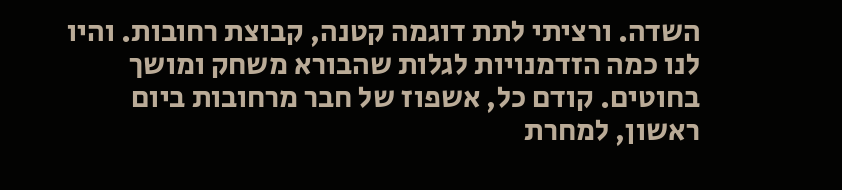השדה. ורציתי לתת דוגמה קטנה, קבוצת רחובות. והיו לנו כמה הזדמנויות לגלות שהבורא משחק ומושך בחוטים. קודם כל, אשפוז של חבר מרחובות ביום ראשון, למחרת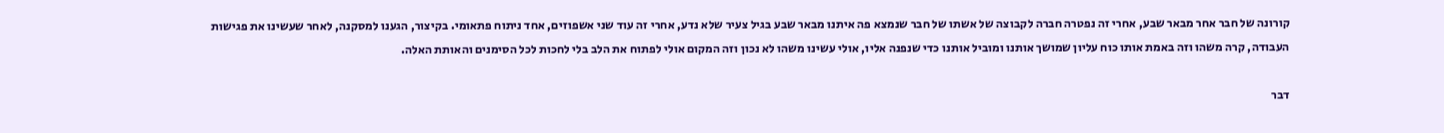קורונה של חבר אחר מבאר שבע, אחרי זה נפטרה חברה לקבוצה של אשתו של חבר שנמצא פה איתנו מבאר שבע בגיל צעיר שלא נדע, אחרי זה עוד שני אשפוזים, אחד ניתוח פתאומי. בקיצור, הגענו למסקנה, לאחר שעשינו את פגישות העבודה, קרה משהו וזה באמת אותו כוח עליון שמושך אותנו ומוביל אותנו כדי שנפנה אליו, אולי עשינו משהו לא נכון וזה המקום אולי לפתוח את הלב בלי לחכות לכל הסימנים והאותת האלה.

דבר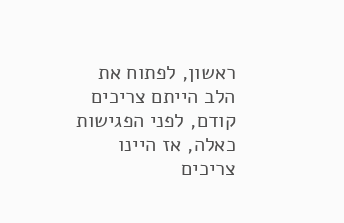ראשון, לפתוח את הלב הייתם צריכים קודם, לפני הפגישות כאלה, אז היינו צריכים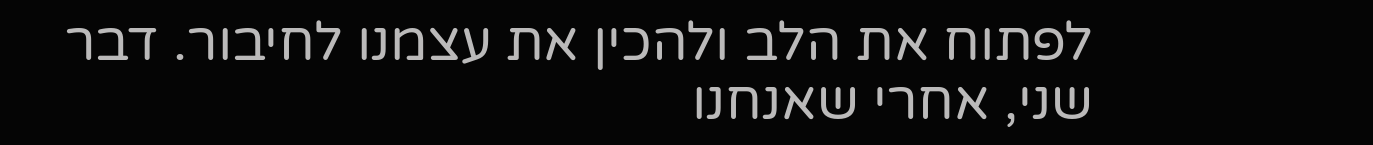לפתוח את הלב ולהכין את עצמנו לחיבור. דבר שני, אחרי שאנחנו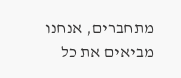מתחברים, אנחנו מביאים את כל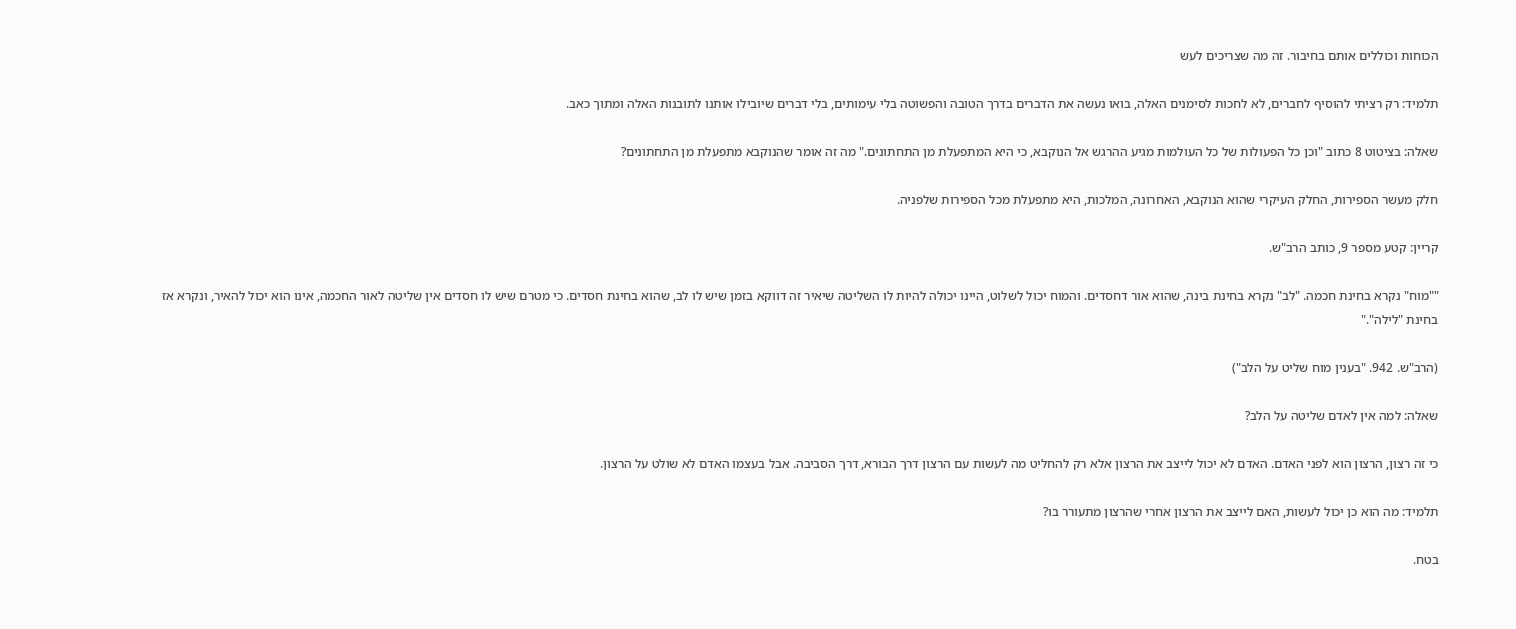הכוחות וכוללים אותם בחיבור. זה מה שצריכים לעש

תלמיד: רק רציתי להוסיף לחברים, לא לחכות לסימנים האלה, בואו נעשה את הדברים בדרך הטובה והפשוטה בלי עימותים, בלי דברים שיובילו אותנו לתובנות האלה ומתוך כאב.

שאלה: בציטוט 8 כתוב "וכן כל הפעולות של כל העולמות מגיע ההרגש אל הנוקבא, כי היא המתפעלת מן התחתונים." מה זה אומר שהנוקבא מתפעלת מן התחתונים?

חלק מעשר הספירות, החלק העיקרי שהוא הנוקבא, האחרונה, המלכות, היא מתפעלת מכל הספירות שלפניה.

קריין: קטע מספר 9, כותב הרב"ש.

""מוח" נקרא בחינת חכמה. "לב" נקרא בחינת בינה, שהוא אור דחסדים. והמוח יכול לשלוט, היינו יכולה להיות לו השליטה שיאיר זה דווקא בזמן שיש לו לב, שהוא בחינת חסדים. כי מטרם שיש לו חסדים אין שליטה לאור החכמה, אינו הוא יכול להאיר, ונקרא אז בחינת "לילה"."

(הרב"ש. 942. "בענין מוח שליט על הלב")

שאלה: למה אין לאדם שליטה על הלב?

כי זה רצון, הרצון הוא לפני האדם. האדם לא יכול לייצב את הרצון אלא רק להחליט מה לעשות עם הרצון דרך הבורא, דרך הסביבה. אבל בעצמו האדם לא שולט על הרצון.

תלמיד: מה הוא כן יכול לעשות, האם לייצב את הרצון אחרי שהרצון מתעורר בו?

בטח.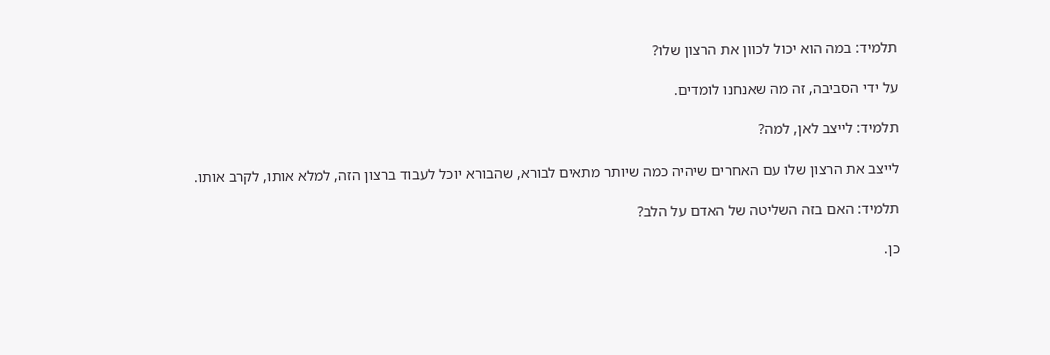תלמיד: במה הוא יכול לכוון את הרצון שלו?

על ידי הסביבה, זה מה שאנחנו לומדים.

תלמיד: לייצב לאן, למה?

לייצב את הרצון שלו עם האחרים שיהיה כמה שיותר מתאים לבורא, שהבורא יוכל לעבוד ברצון הזה, למלא אותו, לקרב אותו.

תלמיד: האם בזה השליטה של האדם על הלב?

כן.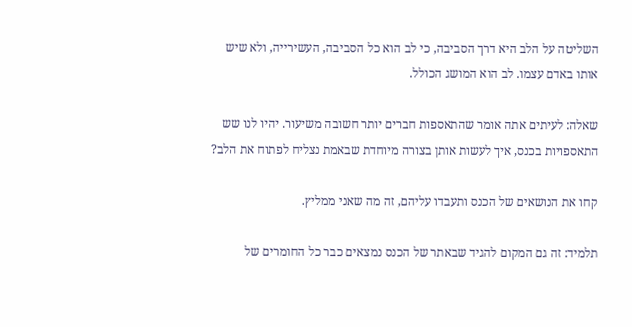השליטה על הלב היא דרך הסביבה, כי לב הוא כל הסביבה, העשירייה, ולא שיש אותו באדם עצמו. לב הוא המושג הכולל.

שאלה: לעיתים אתה אומר שהתאספות חברים יותר חשובה משיעור. יהיו לנו שש התאספויות בכנס, איך לעשות אותן בצורה מיוחדת שבאמת נצליח לפתוח את הלב?

קחו את הנושאים של הכנס ותעבדו עליהם, זה מה שאני ממליץ.

תלמיד: זה גם המקום להגיד שבאתר של הכנס נמצאים כבר כל החומרים של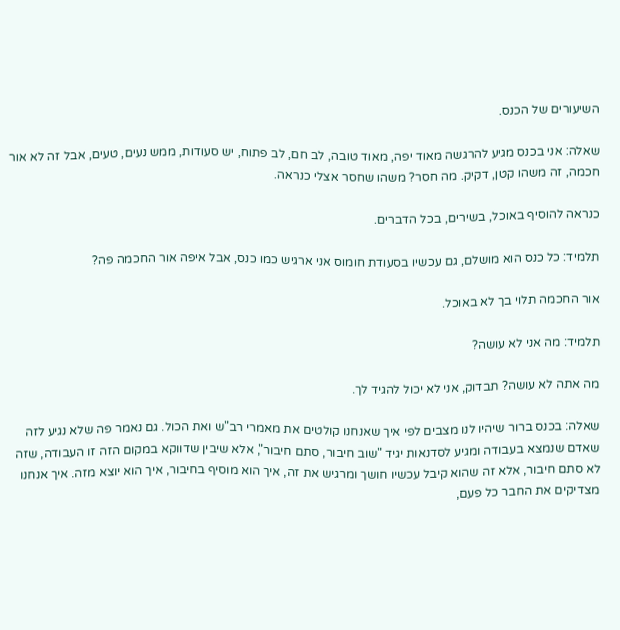השיעורים של הכנס.

שאלה: אני בכנס מגיע להרגשה מאוד יפה, מאוד טובה, לב חם, לב פתוח, יש סעודות, ממש נעים, טעים, אבל זה לא אור חכמה, זה משהו קטן, דקיק. מה חסר? משהו שחסר אצלי כנראה.

כנראה להוסיף באוכל, בשירים, בכל הדברים.

תלמיד: כל כנס הוא מושלם, גם עכשיו בסעודת חומוס אני ארגיש כמו כנס, אבל איפה אור החכמה פה?

אור החכמה תלוי בך לא באוכל.

תלמיד: מה אני לא עושה?

מה אתה לא עושה? תבדוק, אני לא יכול להגיד לך.

שאלה: בכנס ברור שיהיו לנו מצבים לפי איך שאנחנו קולטים את מאמרי רב"ש ואת הכול. גם נאמר פה שלא נגיע לזה שאדם שנמצא בעבודה ומגיע לסדנאות יגיד "שוב חיבור, סתם חיבור", אלא שיבין שדווקא במקום הזה זו העבודה, שזה לא סתם חיבור, אלא זה שהוא קיבל עכשיו חושך ומרגיש את זה, איך הוא מוסיף בחיבור, איך הוא יוצא מזה. איך אנחנו מצדיקים את החבר כל פעם,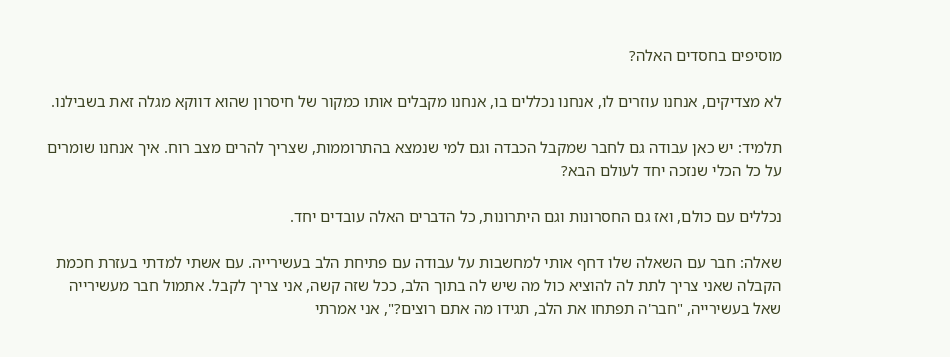מוסיפים בחסדים האלה?

לא מצדיקים, אנחנו עוזרים לו, אנחנו נכללים בו, אנחנו מקבלים אותו כמקור של חיסרון שהוא דווקא מגלה זאת בשבילנו.

תלמיד: יש כאן עבודה גם לחבר שמקבל הכבדה וגם למי שנמצא בהתרוממות, שצריך להרים מצב רוח. איך אנחנו שומרים על כל הכלי שנזכה יחד לעולם הבא?

נכללים עם כולם, ואז גם החסרונות וגם היתרונות, כל הדברים האלה עובדים יחד.

שאלה: חבר עם השאלה שלו דחף אותי למחשבות על עבודה עם פתיחת הלב בעשירייה. עם אשתי למדתי בעזרת חכמת הקבלה שאני צריך לתת לה להוציא כול מה שיש לה בתוך הלב, ככל שזה קשה, אני צריך לקבל. אתמול חבר מעשירייה שאל בעשירייה, "חבר'ה תפתחו את הלב, תגידו מה אתם רוצים?", אני אמרתי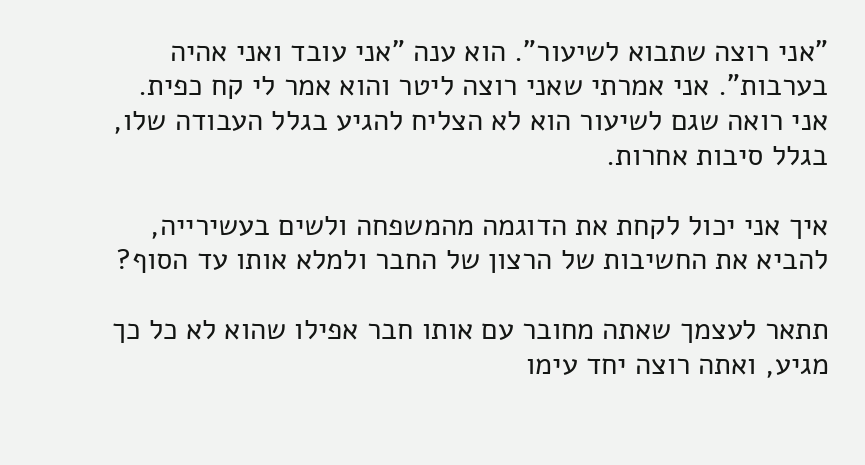"אני רוצה שתבוא לשיעור". הוא ענה "אני עובד ואני אהיה בערבות". אני אמרתי שאני רוצה ליטר והוא אמר לי קח כפית. אני רואה שגם לשיעור הוא לא הצליח להגיע בגלל העבודה שלו, בגלל סיבות אחרות.

איך אני יכול לקחת את הדוגמה מהמשפחה ולשים בעשירייה, להביא את החשיבות של הרצון של החבר ולמלא אותו עד הסוף?

תתאר לעצמך שאתה מחובר עם אותו חבר אפילו שהוא לא כל כך מגיע, ואתה רוצה יחד עימו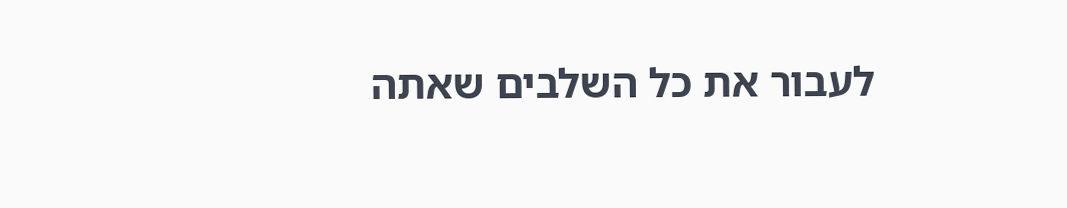לעבור את כל השלבים שאתה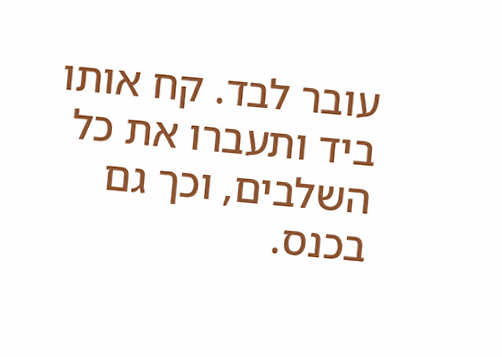עובר לבד. קח אותו ביד ותעברו את כל השלבים, וכך גם בכנס.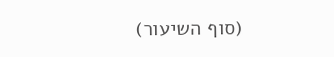(סוף השיעור)